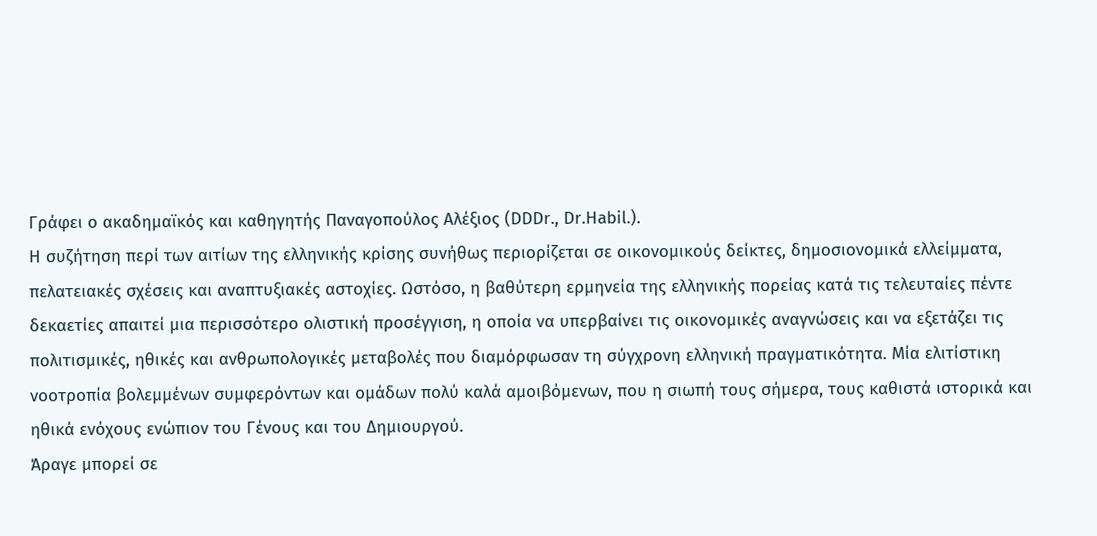Γράφει ο ακαδημαϊκός και καθηγητής Παναγοπούλος Αλέξιος (DDDr., Dr.Habil.).
Η συζήτηση περί των αιτίων της ελληνικής κρίσης συνήθως περιορίζεται σε οικονομικούς δείκτες, δημοσιονομικά ελλείμματα, πελατειακές σχέσεις και αναπτυξιακές αστοχίες. Ωστόσο, η βαθύτερη ερμηνεία της ελληνικής πορείας κατά τις τελευταίες πέντε δεκαετίες απαιτεί μια περισσότερο ολιστική προσέγγιση, η οποία να υπερβαίνει τις οικονομικές αναγνώσεις και να εξετάζει τις πολιτισμικές, ηθικές και ανθρωπολογικές μεταβολές που διαμόρφωσαν τη σύγχρονη ελληνική πραγματικότητα. Μία ελιτίστικη νοοτροπία βολεμμένων συμφερόντων και ομάδων πολύ καλά αμοιβόμενων, που η σιωπή τους σήμερα, τους καθιστά ιστορικά και ηθικά ενόχους ενώπιον του Γένους και του Δημιουργού.
Άραγε μπορεί σε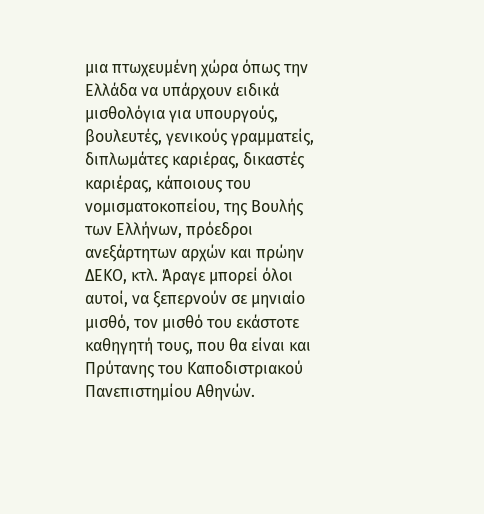μια πτωχευμένη χώρα όπως την Ελλάδα να υπάρχουν ειδικά μισθολόγια για υπουργούς, βουλευτές, γενικούς γραμματείς, διπλωμάτες καριέρας, δικαστές καριέρας, κάποιους του νομισματοκοπείου, της Βουλής των Ελλήνων, πρόεδροι ανεξάρτητων αρχών και πρώην ΔΕΚΟ, κτλ. Άραγε μπορεί όλοι αυτοί, να ξεπερνούν σε μηνιαίο μισθό, τον μισθό του εκάστοτε καθηγητή τους, που θα είναι και Πρύτανης του Καποδιστριακού Πανεπιστημίου Αθηνών.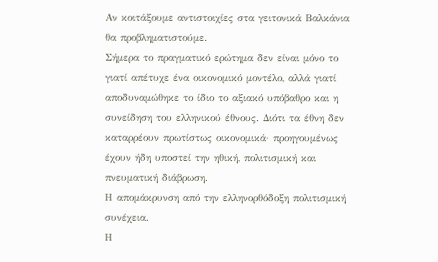Αν κοιτάξουμε αντιστοιχίες στα γειτονικά Βαλκάνια θα προβληματιστούμε.
Σήμερα το πραγματικό ερώτημα δεν είναι μόνο το γιατί απέτυχε ένα οικονομικό μοντέλο, αλλά γιατί αποδυναμώθηκε το ίδιο το αξιακό υπόβαθρο και η συνείδηση του ελληνικού έθνους. Διότι τα έθνη δεν καταρρέουν πρωτίστως οικονομικά· προηγουμένως έχουν ήδη υποστεί την ηθική, πολιτισμική και πνευματική διάβρωση.
Η απομάκρυνση από την ελληνορθόδοξη πολιτισμική συνέχεια.
Η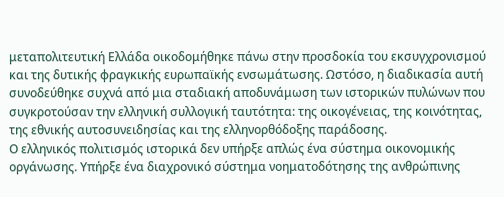μεταπολιτευτική Ελλάδα οικοδομήθηκε πάνω στην προσδοκία του εκσυγχρονισμού και της δυτικής φραγκικής ευρωπαϊκής ενσωμάτωσης. Ωστόσο, η διαδικασία αυτή συνοδεύθηκε συχνά από μια σταδιακή αποδυνάμωση των ιστορικών πυλώνων που συγκροτούσαν την ελληνική συλλογική ταυτότητα: της οικογένειας, της κοινότητας, της εθνικής αυτοσυνειδησίας και της ελληνορθόδοξης παράδοσης.
Ο ελληνικός πολιτισμός ιστορικά δεν υπήρξε απλώς ένα σύστημα οικονομικής οργάνωσης. Υπήρξε ένα διαχρονικό σύστημα νοηματοδότησης της ανθρώπινης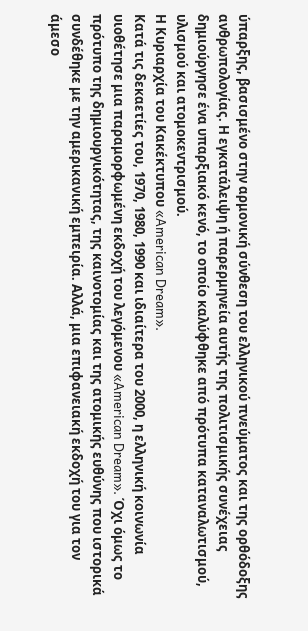ύπαρξης, βασισμένο στην αρμονική σύνθεση του ελληνικού πνεύματος και της ορθόδοξης ανθρωπολογίας. Η εγκατάλειψη ή παρερμηνεία αυτής της πολιτισμικής συνέχειας δημιούργησε ένα υπαρξιακό κενό, το οποίο καλύφθηκε από πρότυπα καταναλωτισμού, υλισμού και ατομοκεντρισμού.
Η Κυριαρχία του Κακέκτυπου «American Dream».
Κατά τις δεκαετίες του, 1970, 1980, 1990 και ιδιαίτερα του 2000, η ελληνική κοινωνία υιοθέτησε μια παραμορφωμένη εκδοχή του λεγόμενου «American Dream». Όχι όμως το πρότυπο της δημιουργικότητας, της καινοτομίας και της ατομικής ευθύνης που ιστορικά συνδέθηκε με την αμερικανική εμπειρία. Αλλά, μια επιφανειακή εκδοχή του για τον άμεσο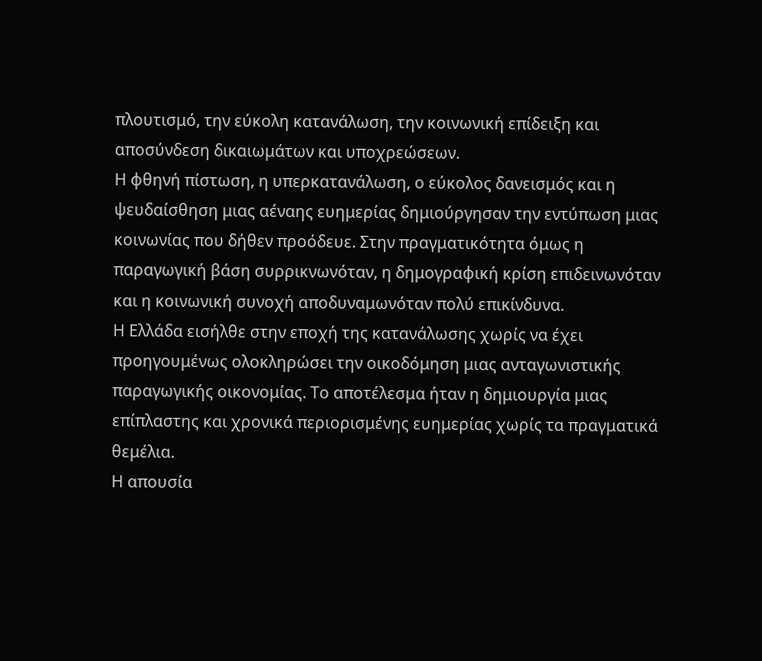πλουτισμό, την εύκολη κατανάλωση, την κοινωνική επίδειξη και αποσύνδεση δικαιωμάτων και υποχρεώσεων.
Η φθηνή πίστωση, η υπερκατανάλωση, ο εύκολος δανεισμός και η ψευδαίσθηση μιας αέναης ευημερίας δημιούργησαν την εντύπωση μιας κοινωνίας που δήθεν προόδευε. Στην πραγματικότητα όμως η παραγωγική βάση συρρικνωνόταν, η δημογραφική κρίση επιδεινωνόταν και η κοινωνική συνοχή αποδυναμωνόταν πολύ επικίνδυνα.
Η Ελλάδα εισήλθε στην εποχή της κατανάλωσης χωρίς να έχει προηγουμένως ολοκληρώσει την οικοδόμηση μιας ανταγωνιστικής παραγωγικής οικονομίας. Το αποτέλεσμα ήταν η δημιουργία μιας επίπλαστης και χρονικά περιορισμένης ευημερίας χωρίς τα πραγματικά θεμέλια.
Η απουσία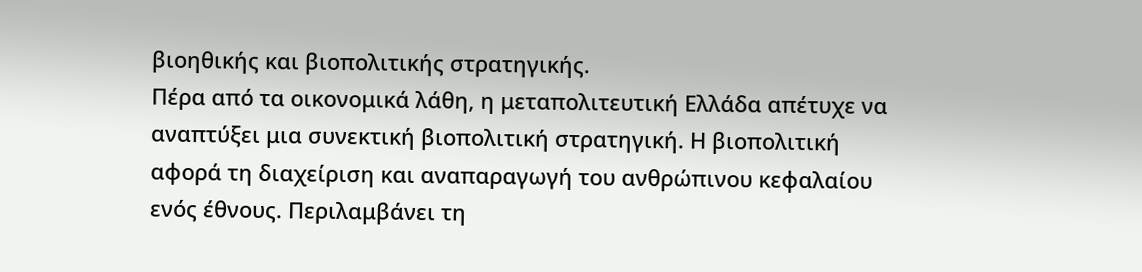βιοηθικής και βιοπολιτικής στρατηγικής.
Πέρα από τα οικονομικά λάθη, η μεταπολιτευτική Ελλάδα απέτυχε να αναπτύξει μια συνεκτική βιοπολιτική στρατηγική. Η βιοπολιτική αφορά τη διαχείριση και αναπαραγωγή του ανθρώπινου κεφαλαίου ενός έθνους. Περιλαμβάνει τη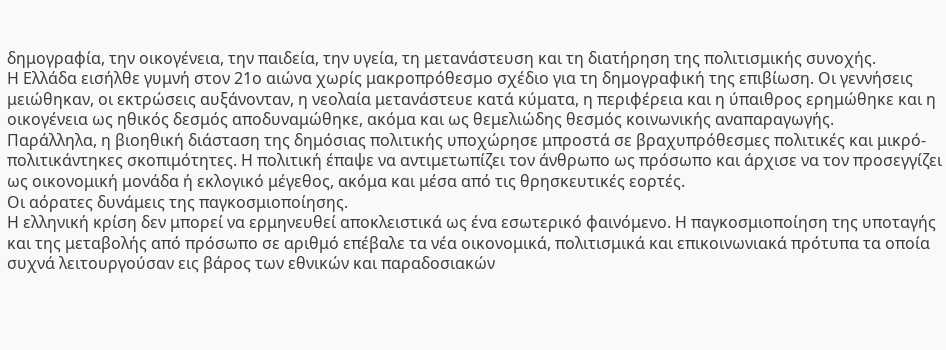δημογραφία, την οικογένεια, την παιδεία, την υγεία, τη μετανάστευση και τη διατήρηση της πολιτισμικής συνοχής.
Η Ελλάδα εισήλθε γυμνή στον 21ο αιώνα χωρίς μακροπρόθεσμο σχέδιο για τη δημογραφική της επιβίωση. Οι γεννήσεις μειώθηκαν, οι εκτρώσεις αυξάνονταν, η νεολαία μετανάστευε κατά κύματα, η περιφέρεια και η ύπαιθρος ερημώθηκε και η οικογένεια ως ηθικός δεσμός αποδυναμώθηκε, ακόμα και ως θεμελιώδης θεσμός κοινωνικής αναπαραγωγής.
Παράλληλα, η βιοηθική διάσταση της δημόσιας πολιτικής υποχώρησε μπροστά σε βραχυπρόθεσμες πολιτικές και μικρό-πολιτικάντηκες σκοπιμότητες. Η πολιτική έπαψε να αντιμετωπίζει τον άνθρωπο ως πρόσωπο και άρχισε να τον προσεγγίζει ως οικονομική μονάδα ή εκλογικό μέγεθος, ακόμα και μέσα από τις θρησκευτικές εορτές.
Οι αόρατες δυνάμεις της παγκοσμιοποίησης.
Η ελληνική κρίση δεν μπορεί να ερμηνευθεί αποκλειστικά ως ένα εσωτερικό φαινόμενο. Η παγκοσμιοποίηση της υποταγής και της μεταβολής από πρόσωπο σε αριθμό επέβαλε τα νέα οικονομικά, πολιτισμικά και επικοινωνιακά πρότυπα τα οποία συχνά λειτουργούσαν εις βάρος των εθνικών και παραδοσιακών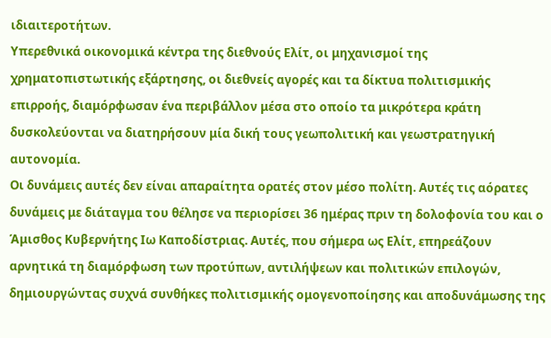ιδιαιτεροτήτων.
Υπερεθνικά οικονομικά κέντρα της διεθνούς Ελίτ, οι μηχανισμοί της χρηματοπιστωτικής εξάρτησης, οι διεθνείς αγορές και τα δίκτυα πολιτισμικής επιρροής, διαμόρφωσαν ένα περιβάλλον μέσα στο οποίο τα μικρότερα κράτη δυσκολεύονται να διατηρήσουν μία δική τους γεωπολιτική και γεωστρατηγική αυτονομία.
Οι δυνάμεις αυτές δεν είναι απαραίτητα ορατές στον μέσο πολίτη. Αυτές τις αόρατες δυνάμεις με διάταγμα του θέλησε να περιορίσει 36 ημέρας πριν τη δολοφονία του και ο Άμισθος Κυβερνήτης Ιω Καποδίστριας. Αυτές, που σήμερα ως Ελίτ, επηρεάζουν αρνητικά τη διαμόρφωση των προτύπων, αντιλήψεων και πολιτικών επιλογών, δημιουργώντας συχνά συνθήκες πολιτισμικής ομογενοποίησης και αποδυνάμωσης της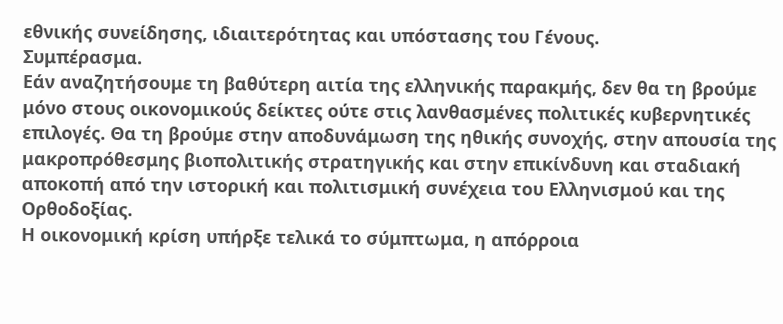εθνικής συνείδησης, ιδιαιτερότητας και υπόστασης του Γένους.
Συμπέρασμα.
Εάν αναζητήσουμε τη βαθύτερη αιτία της ελληνικής παρακμής, δεν θα τη βρούμε μόνο στους οικονομικούς δείκτες ούτε στις λανθασμένες πολιτικές κυβερνητικές επιλογές. Θα τη βρούμε στην αποδυνάμωση της ηθικής συνοχής, στην απουσία της μακροπρόθεσμης βιοπολιτικής στρατηγικής και στην επικίνδυνη και σταδιακή αποκοπή από την ιστορική και πολιτισμική συνέχεια του Ελληνισμού και της Ορθοδοξίας.
Η οικονομική κρίση υπήρξε τελικά το σύμπτωμα, η απόρροια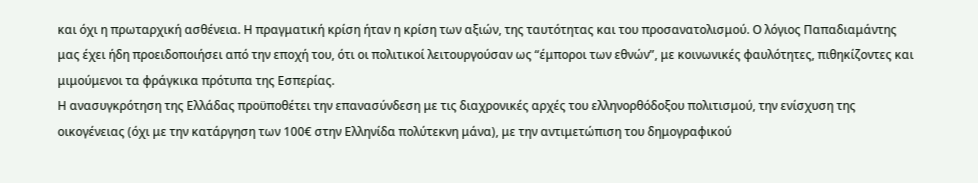και όχι η πρωταρχική ασθένεια. Η πραγματική κρίση ήταν η κρίση των αξιών, της ταυτότητας και του προσανατολισμού. Ο λόγιος Παπαδιαμάντης μας έχει ήδη προειδοποιήσει από την εποχή του, ότι οι πολιτικοί λειτουργούσαν ως “έμποροι των εθνών”, με κοινωνικές φαυλότητες, πιθηκίζοντες και μιμούμενοι τα φράγκικα πρότυπα της Εσπερίας.
Η ανασυγκρότηση της Ελλάδας προϋποθέτει την επανασύνδεση με τις διαχρονικές αρχές του ελληνορθόδοξου πολιτισμού, την ενίσχυση της οικογένειας (όχι με την κατάργηση των 100€ στην Ελληνίδα πολύτεκνη μάνα), με την αντιμετώπιση του δημογραφικού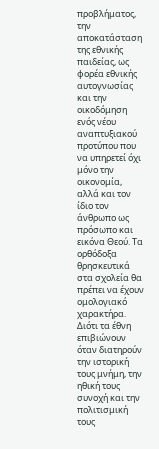προβλήματος, την αποκατάσταση της εθνικής παιδείας, ως φορέα εθνικής αυτογνωσίας και την οικοδόμηση ενός νέου αναπτυξιακού προτύπου που να υπηρετεί όχι μόνο την οικονομία, αλλά και τον ίδιο τον άνθρωπο ως πρόσωπο και εικόνα Θεού. Τα ορθόδοξα θρησκευτικά στα σχολεία θα πρέπει να έχουν ομολογιακό χαρακτήρα.
Διότι τα έθνη επιβιώνουν όταν διατηρούν την ιστορική τους μνήμη, την ηθική τους συνοχή και την πολιτισμική τους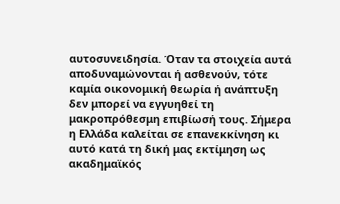αυτοσυνειδησία. Όταν τα στοιχεία αυτά αποδυναμώνονται ή ασθενούν, τότε καμία οικονομική θεωρία ή ανάπτυξη δεν μπορεί να εγγυηθεί τη μακροπρόθεσμη επιβίωσή τους. Σήμερα η Ελλάδα καλείται σε επανεκκίνηση κι αυτό κατά τη δική μας εκτίμηση ως ακαδημαϊκός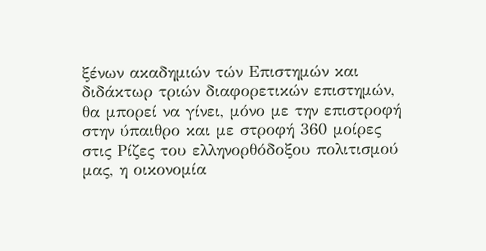ξένων ακαδημιών τών Επιστημών και διδάκτωρ τριών διαφορετικών επιστημών, θα μπορεί να γίνει, μόνο με την επιστροφή στην ύπαιθρο και με στροφή 360 μοίρες στις Ρίζες του ελληνορθόδοξου πολιτισμού μας, η οικονομία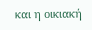και η οικιακή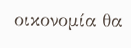οικονομία θα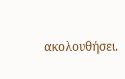ακολουθήσει.